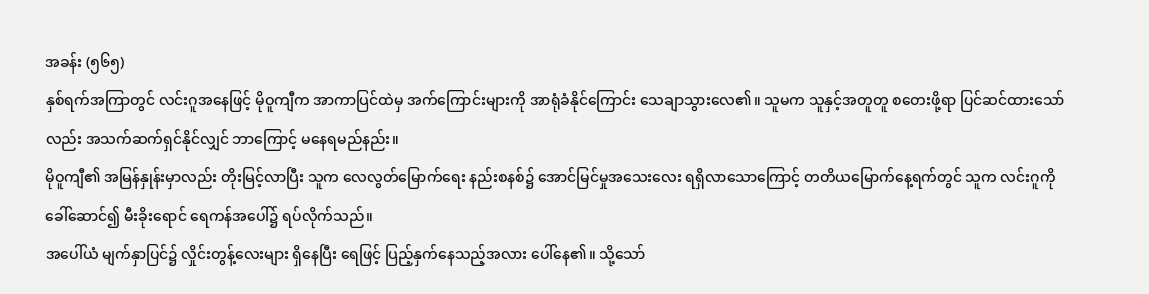အခန်း (၅၆၅)
နှစ်ရက်အကြာတွင် လင်းဂူအနေဖြင့် မိုဝူကျီက အာကာပြင်ထဲမှ အက်ကြောင်းများကို အာရုံခံနိုင်ကြောင်း သေချာသွားလေ၏။ သူမက သူနှင့်အတူတူ စတေးဖို့ရာ ပြင်ဆင်ထားသော်လည်း အသက်ဆက်ရှင်နိုင်လျှင် ဘာကြောင့် မနေရမည်နည်း။
မိုဝူကျီ၏ အမြန်နှုန်းမှာလည်း တိုးမြင့်လာပြီး သူက လေလွတ်မြောက်ရေး နည်းစနစ်၌ အောင်မြင်မှုအသေးလေး ရရှိလာသောကြောင့် တတိယမြောက်နေ့ရက်တွင် သူက လင်းဂူကို ခေါ်ဆောင်၍ မီးခိုးရောင် ရေကန်အပေါ်၌ ရပ်လိုက်သည်။
အပေါ်ယံ မျက်နှာပြင်၌ လှိုင်းတွန့်လေးများ ရှိနေပြီး ရေဖြင့် ပြည့်နှက်နေသည့်အလား ပေါ်နေ၏။ သို့သော်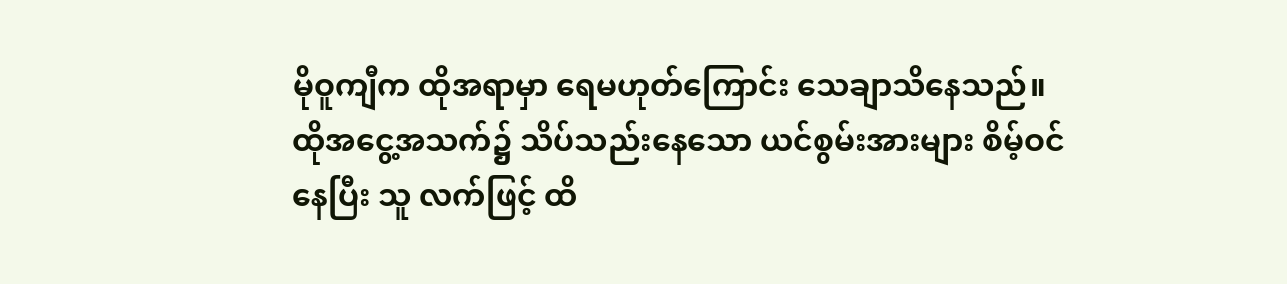မိုဝူကျီက ထိုအရာမှာ ရေမဟုတ်ကြောင်း သေချာသိနေသည်။ ထိုအငွေ့အသက်၌ သိပ်သည်းနေသော ယင်စွမ်းအားများ စိမ့်ဝင်နေပြီး သူ လက်ဖြင့် ထိ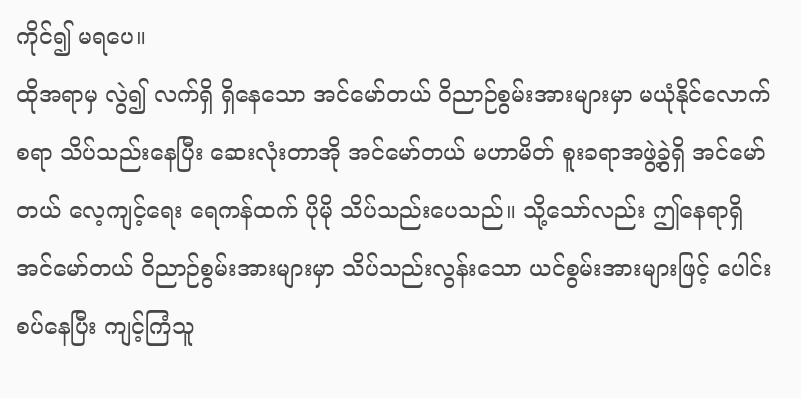ကိုင်၍ မရပေ။
ထိုအရာမှ လွဲ၍ လက်ရှိ ရှိနေသော အင်မော်တယ် ဝိညာဉ်စွမ်းအားများမှာ မယုံနိုင်လောက်စရာ သိပ်သည်းနေပြီး ဆေးလုံးတာအို အင်မော်တယ် မဟာမိတ် စူးခရာအဖွဲ့ခွဲရှိ အင်မော်တယ် လေ့ကျင့်ရေး ရေကန်ထက် ပိုမို သိပ်သည်းပေသည်။ သို့သော်လည်း ဤနေရာရှိ အင်မော်တယ် ဝိညာဉ်စွမ်းအားများမှာ သိပ်သည်းလွန်းသော ယင်စွမ်းအားများဖြင့် ပေါင်းစပ်နေပြီး ကျင့်ကြံသူ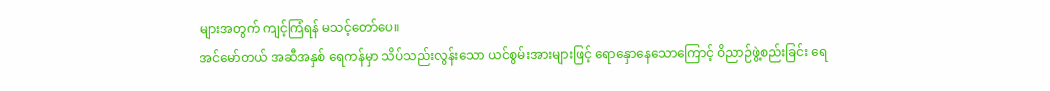များအတွက် ကျင့်ကြံရန် မသင့်တော်ပေ။
အင်မော်တယ် အဆီအနှစ် ရေကန်မှာ သိပ်သည်းလွန်းသော ယင်စွမ်းအားများဖြင့် ရောနှောနေသောကြောင့် ဝိညာဉ်ဖွဲ့စည်းခြင်း ရေ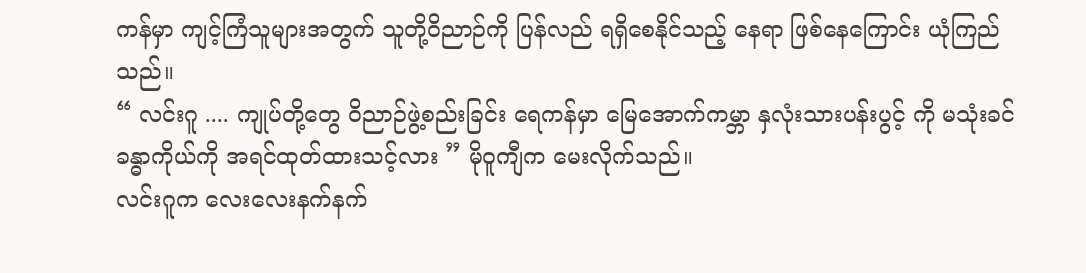ကန်မှာ ကျင့်ကြံသူများအတွက် သူတို့ဝိညာဉ်ကို ပြန်လည် ရရှိစေနိုင်သည့် နေရာ ဖြစ်နေကြောင်း ယုံကြည်သည်။
“ လင်းဂူ .... ကျုပ်တို့တွေ ဝိညာဉ်ဖွဲ့စည်းခြင်း ရေကန်မှာ မြေအောက်ကမ္ဘာ နှလုံးသားပန်းပွင့် ကို မသုံးခင် ခန္ဓာကိုယ်ကို အရင်ထုတ်ထားသင့်လား ” မိုဝူကျီက မေးလိုက်သည်။
လင်းဂူက လေးလေးနက်နက်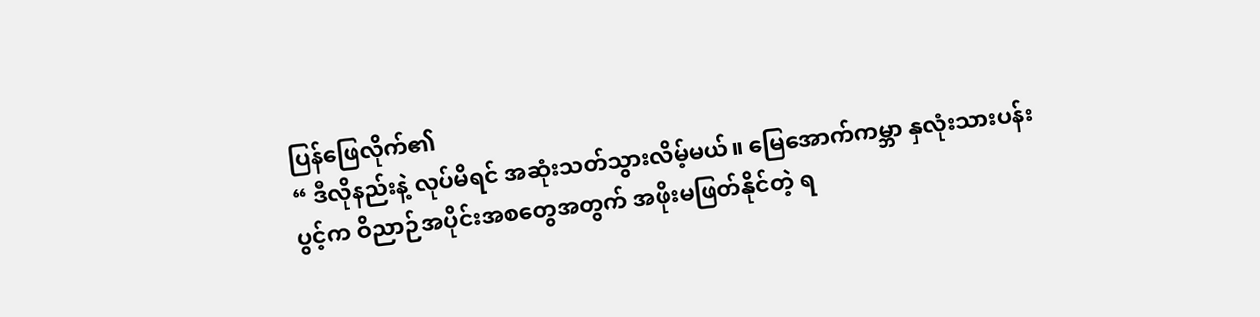ပြန်ဖြေလိုက်၏
“ ဒီလိုနည်းနဲ့ လုပ်မိရင် အဆုံးသတ်သွားလိမ့်မယ်။ မြေအောက်ကမ္ဘာ နှလုံးသားပန်းပွင့်က ဝိညာဉ်အပိုင်းအစတွေအတွက် အဖိုးမဖြတ်နိုင်တဲ့ ရ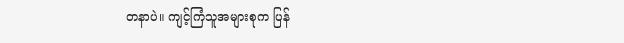တနာပဲ။ ကျင့်ကြံသူအများစုက ပြန်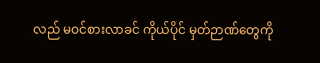လည် မဝင်စားလာခင် ကိုယ်ပိုင် မှတ်ဉာဏ်တွေကို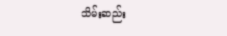သိမ်းဆည်း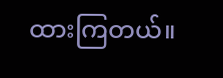ထားကြတယ်။